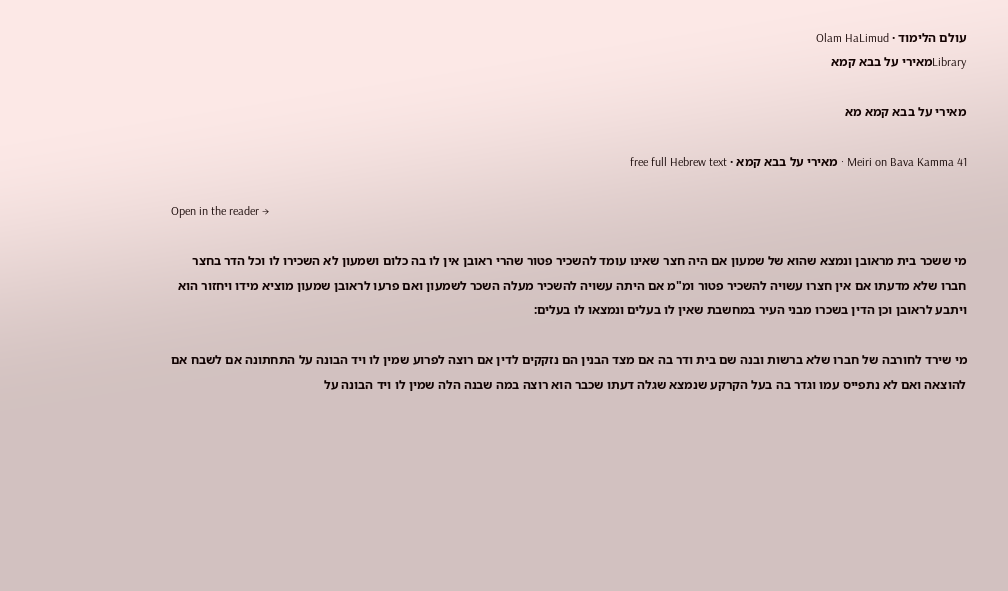עולם הלימוד · Olam HaLimud
Libraryמאירי על בבא קמא

מאירי על בבא קמא מא

Meiri on Bava Kamma 41 · מאירי על בבא קמא · free full Hebrew text

Open in the reader →

מי ששכר בית מראובן ונמצא שהוא של שמעון אם היה חצר שאינו עומד להשכיר פטור שהרי ראובן אין לו בה כלום ושמעון לא השכירו לו וכל הדר בחצר חברו שלא מדעתו אם אין חצרו עשויה להשכיר פטור ומ"מ אם היתה עשויה להשכיר מעלה השכר לשמעון ואם פרעו לראובן שמעון מוציא מידו ויחזור הוא ויתבע לראובן וכן הדין בשכרו מבני העיר במחשבת שאין לו בעלים ונמצאו לו בעלים:

מי שירד לחורבה של חברו שלא ברשות ובנה שם בית ודר בה אם מצד הבנין הם נזקקים לדין אם רוצה לפרוע שמין לו ויד הבונה על התחתונה אם לשבח אם להוצאה ואם לא נתפייס עמו וגדר בה בעל הקרקע שנמצא שגלה דעתו שכבר הוא רוצה במה שבנה הלה שמין לו ויד הבונה על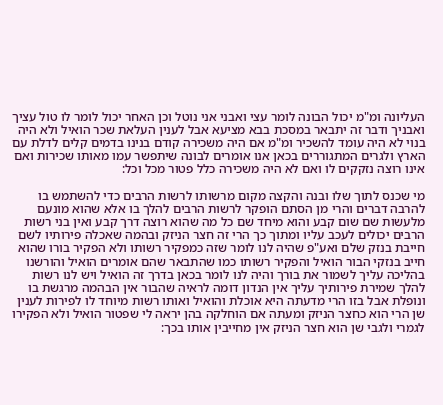העליונה ומ"מ יכול הבונה לומר עצי ואבני אני נוטל וכן האחר יכול לומר לו טול עציך ואבניך ודבר זה יתבאר במסכת בבא מציעא אבל לענין העלאת שכר הואיל ולא היה בנוי לא היה עומד להשכיר ומ"מ אם היה משכירה קודם בנינו בדמים קלים לדלת עם הארץ ולגרים המתגוררים בכאן אנו אומרים לבונה שיתפשר עמו מאותו שכירות ואם אינו רוצה נזקקים לו ואם לא היה משכירה כלל פטור מכל וכל:

מי שכנס לתוך שלו ובנה והקצה מקום מרשותו לרשות הרבים כדי להשתמש בו להרבה דברים והרי מן הסתם הופקר לרשות הרבים להלך בו אלא שהוא מונעם מלעשות שם שום קבע והוא מיחד שם כל מה שהוא רוצה דרך קבע ואין בני רשות הרבים יכולים לעכב עליו ומתוך כך הרי זה חצר הניזק ובהמה שאכלה פירותיו לשם חייבת בנזק שלם ואע"פ שהיה לנו לומר שזה כמפקיר רשותו ולא הפקיר בורו שהוא חייב בנזקי הבור הואיל והפקיר רשותו כמו שהתבאר שהם אומרים הואיל והורשנו בהליכה עליך לשמור את בורך והיה לנו לומר בכאן בדרך זה הואיל ויש לנו רשות להלך שמירת פירותיך עליך אין הנדון דומה לראיה שהבור אין הבהמה מרגשת בו ונופלת אבל בזו הרי מדעתה היא אוכלת והואיל ואותו רשות מיוחד לו לפירות לענין שן הרי הוא כחצר הניזק ומעתה אם הוחלקה בהן יראה לי שפטור הואיל ולא הפקירו לגמרי ולגבי שן הוא חצר הניזק אין מחייבין אותו בכך: